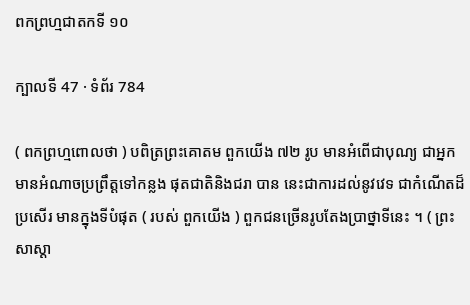ពកព្រហ្មជាតកទី ១០

ក្បាលទី 47 · ទំព័រ 784

( ពកព្រហ្មពោលថា ) បពិត្រព្រះគោតម ពួកយើង ៧២ រូប មានអំពើជាបុណ្យ ជាអ្នកមានអំណាចប្រព្រឹត្តទៅកន្លង ផុតជាតិនិងជរា បាន នេះជាការដល់នូវវេទ ជាកំណើតដ៏ប្រសើរ មានក្នុងទីបំផុត ( របស់ ពួកយើង ) ពួកជនច្រើនរូបតែងប្រាថ្នាទីនេះ ។ ( ព្រះសាស្តា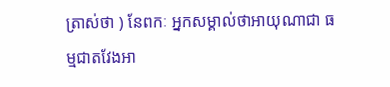ត្រាស់ថា ) នែពកៈ អ្នកសម្គាល់ថាអាយុណាជា ធម្មជាតវែងអា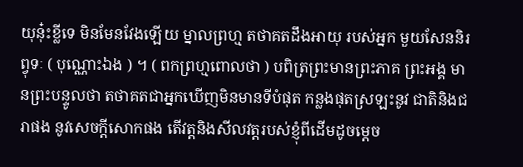យុនុ៎ះខ្លីទេ មិនមែនវែងឡើយ ម្នាលព្រហ្ម តថាគតដឹងអាយុ របស់អ្នក មួយសែននិរព្វុទៈ ( បុណ្ណោះឯង ) ។ ( ពកព្រហ្មពោលថា ) បពិត្រព្រះមានព្រះភាគ ព្រះអង្គ មានព្រះបន្ទូលថា តថាគតជាអ្នកឃើញមិនមានទីបំផុត កន្លងផុតស្រឡះនូវ ជាតិនិងជរាផង នូវសេចក្តីសោកផង តើវត្តនិងសីលវត្តរបស់ខ្ញុំពីដើមដូចម្តេច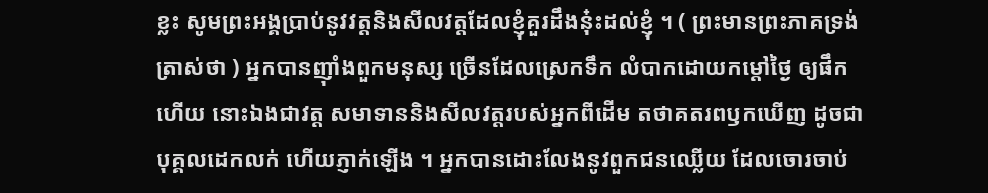ខ្លះ សូមព្រះអង្គប្រាប់នូវវត្តនិងសីលវត្តដែលខ្ញុំគួរដឹងនុ៎ះដល់ខ្ញុំ ។ ( ព្រះមានព្រះភាគទ្រង់ត្រាស់ថា ) អ្នកបានញ៉ាំងពួកមនុស្ស ច្រើនដែលស្រេកទឹក លំបាកដោយកម្តៅថ្ងៃ ឲ្យផឹកហើយ នោះឯងជាវត្ត សមាទាននិងសីលវត្តរបស់អ្នកពីដើម តថាគតរពឫកឃើញ ដូចជាបុគ្គលដេកលក់ ហើយភ្ញាក់ឡើង ។ អ្នកបានដោះលែងនូវពួកជនឈ្លើយ ដែលចោរចាប់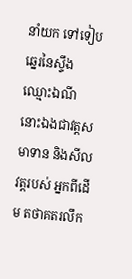នាំយក ទៅទៀបឆ្នេរនៃស្ទឹងឈ្មោះឯណី នោះឯងជាវត្តសមាទាន និងសីលវត្តរបស់ អ្នកពីដើម តថាគតរលឹក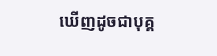ឃើញដូចជាបុគ្គ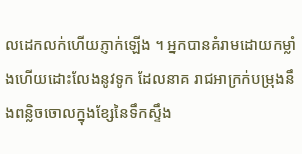លដេកលក់ហើយភ្ញាក់ឡើង ។ អ្នកបានគំរាមដោយកម្លាំងហើយដោះលែងនូវទូក ដែលនាគ រាជអាក្រក់បម្រុងនឹងពន្លិចចោលក្នុងខ្សែនៃទឹកស្ទឹង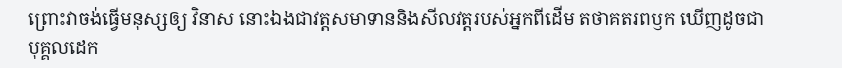ព្រោះវាចង់ធ្វើមនុស្សឲ្យ វិនាស នោះឯងជាវត្តសមាទាននិងសីលវត្តរបស់អ្នកពីដើម តថាគតរពឫក ឃើញដូចជាបុគ្គលដេក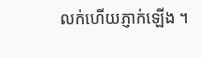លក់ហើយភ្ញាក់ឡើង ។